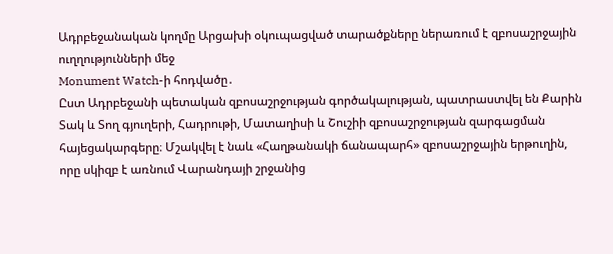Ադրբեջանական կողմը Արցախի օկուպացված տարածքները ներառում է զբոսաշրջային ուղղությունների մեջ
Monument Watch-ի հոդվածը․
Ըստ Ադրբեջանի պետական զբոսաշրջության գործակալության, պատրաստվել են Քարին Տակ և Տող գյուղերի, Հադրութի, Մատաղիսի և Շուշիի զբոսաշրջության զարգացման հայեցակարգերը։ Մշակվել է նաև «Հաղթանակի ճանապարհ» զբոսաշրջային երթուղին, որը սկիզբ է առնում Վարանդայի շրջանից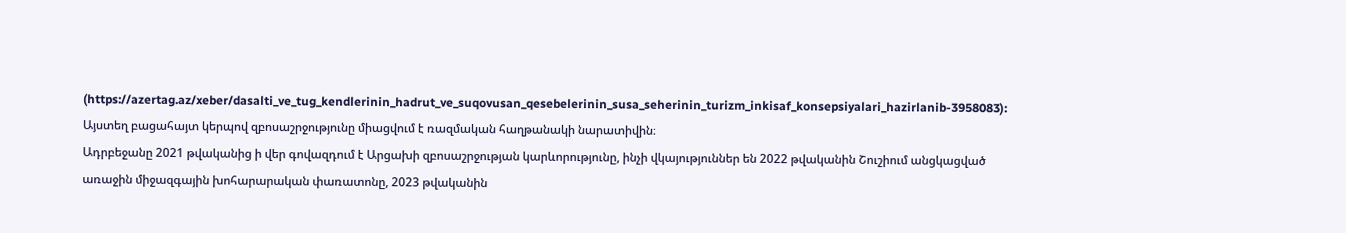(https://azertag.az/xeber/dasalti_ve_tug_kendlerinin_hadrut_ve_suqovusan_qesebelerinin_susa_seherinin_turizm_inkisaf_konsepsiyalari_hazirlanib-3958083): Այստեղ բացահայտ կերպով զբոսաշրջությունը միացվում է ռազմական հաղթանակի նարատիվին։
Ադրբեջանը 2021 թվականից ի վեր գովազդում է Արցախի զբոսաշրջության կարևորությունը, ինչի վկայություններ են 2022 թվականին Շուշիում անցկացված առաջին միջազգային խոհարարական փառատոնը, 2023 թվականին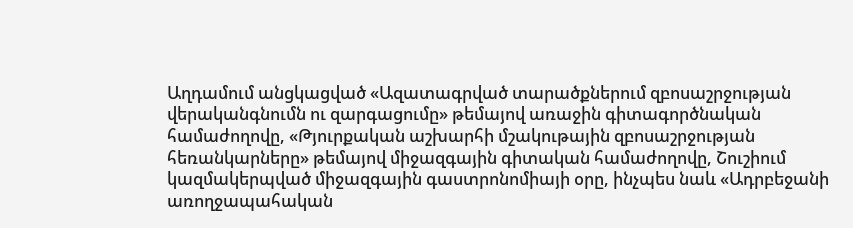Աղդամում անցկացված «Ազատագրված տարածքներում զբոսաշրջության վերականգնումն ու զարգացումը» թեմայով առաջին գիտագործնական համաժողովը, «Թյուրքական աշխարհի մշակութային զբոսաշրջության հեռանկարները» թեմայով միջազգային գիտական համաժողովը, Շուշիում կազմակերպված միջազգային գաստրոնոմիայի օրը, ինչպես նաև «Ադրբեջանի առողջապահական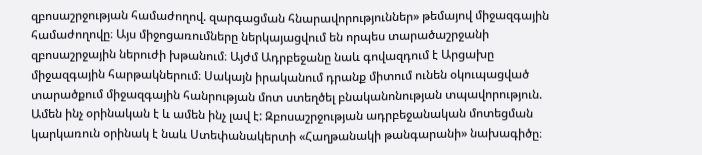զբոսաշրջության համաժողով. զարգացման հնարավորություններ» թեմայով միջազգային համաժողովը։ Այս միջոցառումները ներկայացվում են որպես տարածաշրջանի զբոսաշրջային ներուժի խթանում։ Այժմ Ադրբեջանը նաև գովազդում է Արցախը միջազգային հարթակներում։ Սակայն իրականում դրանք միտում ունեն օկուպացված տարածքում միջազգային հանրության մոտ ստեղծել բնականոնության տպավորություն. Ամեն ինչ օրինական է և ամեն ինչ լավ է: Զբոսաշրջության ադրբեջանական մոտեցման կարկառուն օրինակ է նաև Ստեփանակերտի «Հաղթանակի թանգարանի» նախագիծը։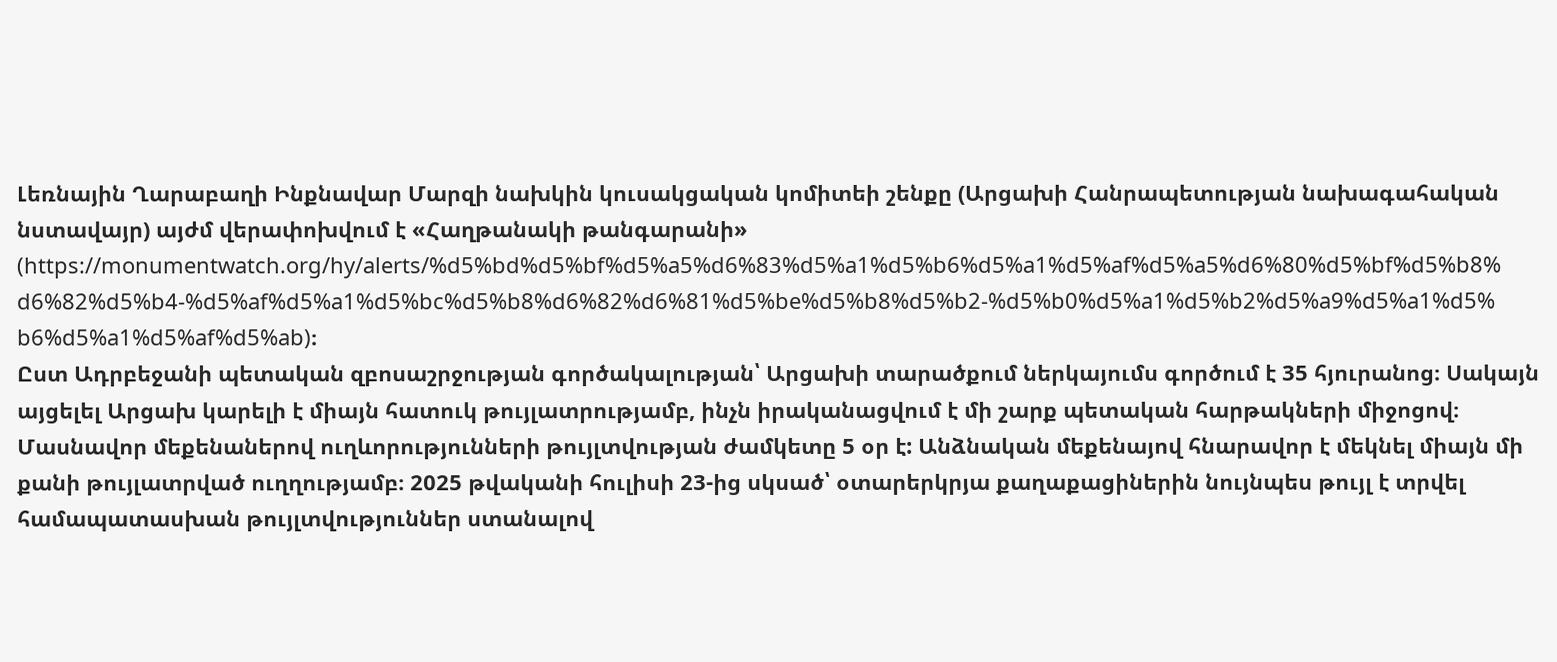Լեռնային Ղարաբաղի Ինքնավար Մարզի նախկին կուսակցական կոմիտեի շենքը (Արցախի Հանրապետության նախագահական նստավայր) այժմ վերափոխվում է «Հաղթանակի թանգարանի» (https://monumentwatch.org/hy/alerts/%d5%bd%d5%bf%d5%a5%d6%83%d5%a1%d5%b6%d5%a1%d5%af%d5%a5%d6%80%d5%bf%d5%b8%d6%82%d5%b4-%d5%af%d5%a1%d5%bc%d5%b8%d6%82%d6%81%d5%be%d5%b8%d5%b2-%d5%b0%d5%a1%d5%b2%d5%a9%d5%a1%d5%b6%d5%a1%d5%af%d5%ab)։
Ըստ Ադրբեջանի պետական զբոսաշրջության գործակալության՝ Արցախի տարածքում ներկայումս գործում է 35 հյուրանոց։ Սակայն այցելել Արցախ կարելի է միայն հատուկ թույլատրությամբ, ինչն իրականացվում է մի շարք պետական հարթակների միջոցով։ Մասնավոր մեքենաներով ուղևորությունների թույլտվության ժամկետը 5 օր է: Անձնական մեքենայով հնարավոր է մեկնել միայն մի քանի թույլատրված ուղղությամբ։ 2025 թվականի հուլիսի 23-ից սկսած՝ օտարերկրյա քաղաքացիներին նույնպես թույլ է տրվել համապատասխան թույլտվություններ ստանալով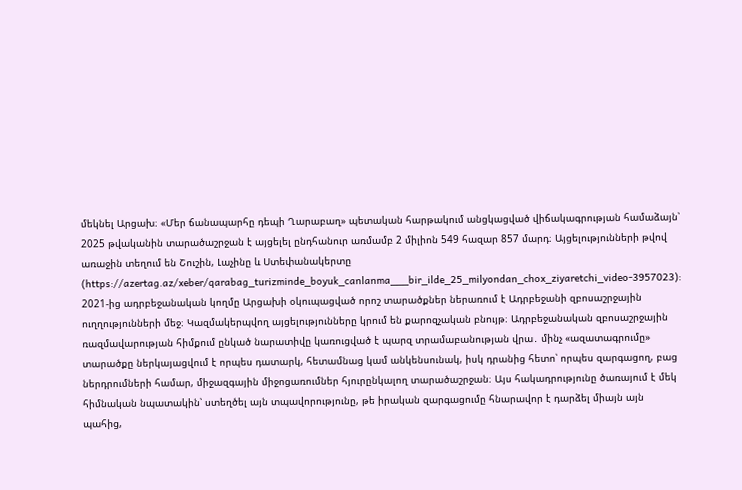մեկնել Արցախ։ «Մեր ճանապարհը դեպի Ղարաբաղ» պետական հարթակում անցկացված վիճակագրության համաձայն՝ 2025 թվականին տարածաշրջան է այցելել ընդհանուր առմամբ 2 միլիոն 549 հազար 857 մարդ։ Այցելությունների թվով առաջին տեղում են Շուշին, Լաչինը և Ստեփանակերտը (https://azertag.az/xeber/qarabag_turizminde_boyuk_canlanma___bir_ilde_25_milyondan_chox_ziyaretchi_video-3957023):
2021-ից ադրբեջանական կողմը Արցախի օկուպացված որոշ տարածքներ ներառում է Ադրբեջանի զբոսաշրջային ուղղությունների մեջ։ Կազմակերպվող այցելությունները կրում են քարոզչական բնույթ։ Ադրբեջանական զբոսաշրջային ռազմավարության հիմքում ընկած նարատիվը կառուցված է պարզ տրամաբանության վրա․ մինչ «ազատագրումը» տարածքը ներկայացվում է որպես դատարկ, հետամնաց կամ անկենսունակ, իսկ դրանից հետո՝ որպես զարգացող, բաց ներդրումների համար, միջազգային միջոցառումներ հյուրընկալող տարածաշրջան։ Այս հակադրությունը ծառայում է մեկ հիմնական նպատակին՝ ստեղծել այն տպավորությունը, թե իրական զարգացումը հնարավոր է դարձել միայն այն պահից,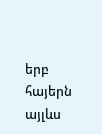երբ հայերն այլևս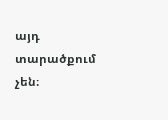այդ տարածքում չեն։